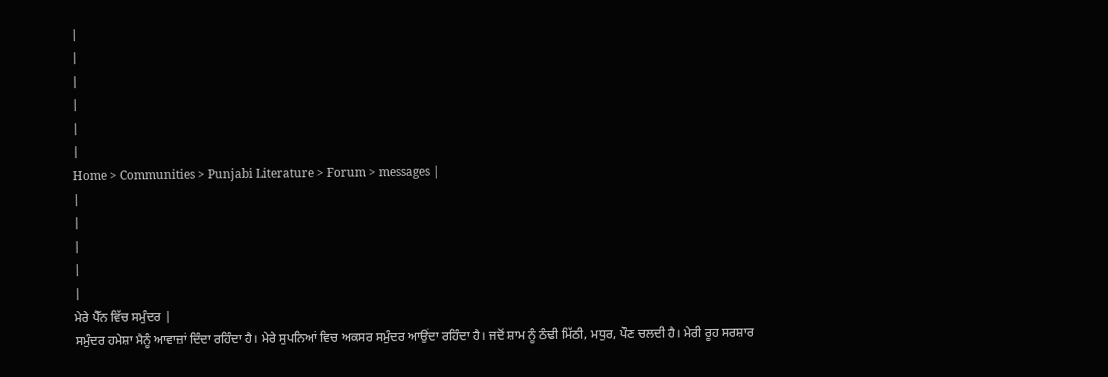|
|
|
|
|
|
Home > Communities > Punjabi Literature > Forum > messages |
|
|
|
|
|
ਮੇਰੇ ਪੈੱਨ ਵਿੱਚ ਸਮੁੰਦਰ |
ਸਮੁੰਦਰ ਹਮੇਸ਼ਾ ਮੈਨੂੰ ਆਵਾਜ਼ਾਂ ਦਿੰਦਾ ਰਹਿੰਦਾ ਹੈ। ਮੇਰੇ ਸੁਪਨਿਆਂ ਵਿਚ ਅਕਸਰ ਸਮੁੰਦਰ ਆਉਂਦਾ ਰਹਿੰਦਾ ਹੈ। ਜਦੋਂ ਸ਼ਾਮ ਨੂੰ ਠੰਢੀ ਮਿੱਠੀ, ਮਧੁਰ, ਪੌਣ ਚਲਦੀ ਹੈ। ਮੇਰੀ ਰੂਹ ਸਰਸ਼ਾਰ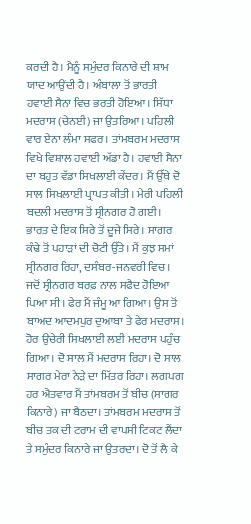ਕਰਦੀ ਹੈ। ਮੈਨੂੰ ਸਮੁੰਦਰ ਕਿਨਾਰੇ ਦੀ ਸ਼ਾਮ ਯਾਦ ਆਉਂਦੀ ਹੈ। ਅੰਬਾਲਾ ਤੋਂ ਭਾਰਤੀ ਹਵਾਈ ਸੈਨਾ ਵਿਚ ਭਰਤੀ ਹੋਇਆ। ਸਿੱਧਾ ਮਦਰਾਸ (ਚੇਨਈ) ਜਾ ਉਤਰਿਆ। ਪਹਿਲੀ ਵਾਰ ਏਨਾ ਲੰਮਾ ਸਫਰ। ਤਾਂਮਬਰਮ ਮਦਰਾਸ ਵਿਖੇ ਵਿਸ਼ਾਲ ਹਵਾਈ ਅੱਡਾ ਹੈ। ਹਵਾਈ ਸੈਨਾ ਦਾ ਬਹੁਤ ਵੱਡਾ ਸਿਖਲਾਈ ਕੇਂਦਰ। ਮੈਂ ਉੱਥੇ ਦੋ ਸਾਲ ਸਿਖਲਾਈ ਪ੍ਰਾਪਤ ਕੀਤੀ। ਮੇਰੀ ਪਹਿਲੀ ਬਦਲੀ ਮਦਰਾਸ ਤੋਂ ਸ੍ਰੀਨਗਰ ਹੋ ਗਈ। ਭਾਰਤ ਦੇ ਇਕ ਸਿਰੇ ਤੋਂ ਦੂਜੇ ਸਿਰੇ। ਸਾਗਰ ਕੰਢੇ ਤੋਂ ਪਹਾੜਾਂ ਦੀ ਚੋਟੀ ਉੱਤੇ। ਮੈਂ ਕੁਝ ਸਮਾਂ ਸ੍ਰੀਨਗਰ ਰਿਹਾ, ਦਸੰਬਰ-ਜਨਵਰੀ ਵਿਚ। ਜਦੋਂ ਸ੍ਰੀਨਗਰ ਬਰਫ਼ ਨਾਲ ਸਫੈਦ ਹੋਇਆ ਪਿਆ ਸੀ। ਫੇਰ ਮੈਂ ਜੰਮੂ ਆ ਗਿਆ। ਉਸ ਤੋਂ ਬਾਅਦ ਆਦਮਪੁਰ ਦੁਆਬਾ ਤੇ ਫੇਰ ਮਦਰਾਸ। ਹੋਰ ਉਚੇਰੀ ਸਿਖਲਾਈ ਲਈ ਮਦਰਾਸ ਪਹੁੰਚ ਗਿਆ। ਦੋ ਸਾਲ ਮੈਂ ਮਦਰਾਸ ਰਿਹਾ। ਦੋ ਸਾਲ ਸਾਗਰ ਮੇਰਾ ਨੇੜੇ ਦਾ ਮਿੱਤਰ ਰਿਹਾ। ਲਗਪਗ ਹਰ ਐਤਵਾਰ ਮੈਂ ਤਾਂਮਬਰਮ ਤੋਂ ਬੀਚ (ਸਾਗਰ ਕਿਨਾਰੇ) ਜਾ ਬੈਠਦਾ। ਤਾਂਮਬਰਮ ਮਦਰਾਸ ਤੋਂ ਬੀਚ ਤਕ ਦੀ ਟਰਾਮ ਦੀ ਵਾਪਸੀ ਟਿਕਟ ਲੈਂਦਾ ਤੇ ਸਮੁੰਦਰ ਕਿਨਾਰੇ ਜਾ ਉਤਰਦਾ। ਦੋ ਤੋਂ ਲੈ ਕੇ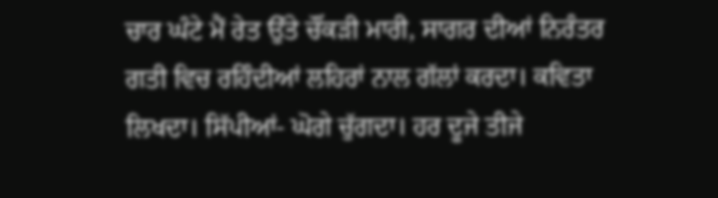ਚਾਰ ਘੰਟੇ ਮੈਂ ਰੇਤ ਉੱਤੇ ਚੌਂਕੜੀ ਮਾਰੀ, ਸਾਗਰ ਦੀਆਂ ਨਿਰੰਤਰ ਗਤੀ ਵਿਚ ਰਹਿੰਦੀਆਂ ਲਹਿਰਾਂ ਨਾਲ ਗੱਲਾਂ ਕਰਦਾ। ਕਵਿਤਾ ਲਿਖਦਾ। ਸਿੱਪੀਆਂ- ਘੋਗੇ ਚੁੱਗਦਾ। ਹਰ ਦੂਜੇ ਤੀਜੇ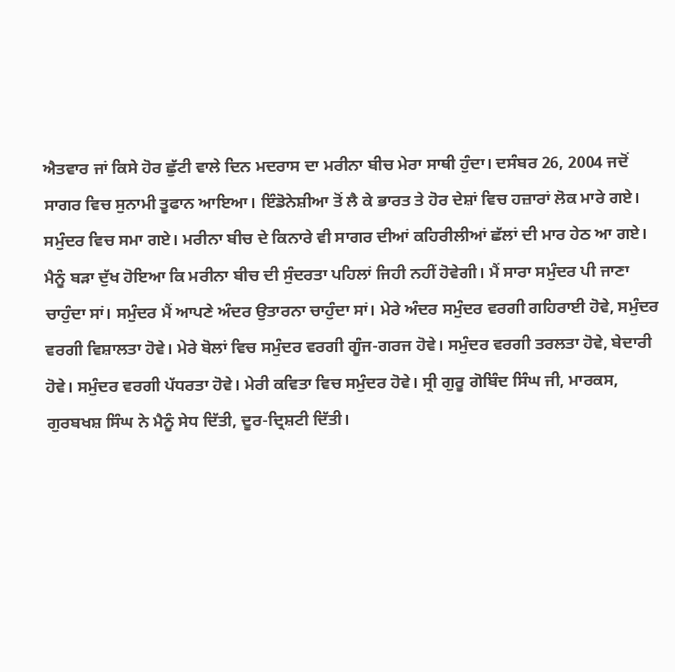ਐਤਵਾਰ ਜਾਂ ਕਿਸੇ ਹੋਰ ਛੁੱਟੀ ਵਾਲੇ ਦਿਨ ਮਦਰਾਸ ਦਾ ਮਰੀਨਾ ਬੀਚ ਮੇਰਾ ਸਾਥੀ ਹੁੰਦਾ। ਦਸੰਬਰ 26, 2004 ਜਦੋਂ ਸਾਗਰ ਵਿਚ ਸੁਨਾਮੀ ਤੂਫਾਨ ਆਇਆ। ਇੰਡੋਨੇਸ਼ੀਆ ਤੋਂ ਲੈ ਕੇ ਭਾਰਤ ਤੇ ਹੋਰ ਦੇਸ਼ਾਂ ਵਿਚ ਹਜ਼ਾਰਾਂ ਲੋਕ ਮਾਰੇ ਗਏ। ਸਮੁੰਦਰ ਵਿਚ ਸਮਾ ਗਏ। ਮਰੀਨਾ ਬੀਚ ਦੇ ਕਿਨਾਰੇ ਵੀ ਸਾਗਰ ਦੀਆਂ ਕਹਿਰੀਲੀਆਂ ਛੱਲਾਂ ਦੀ ਮਾਰ ਹੇਠ ਆ ਗਏ। ਮੈਨੂੰ ਬੜਾ ਦੁੱਖ ਹੋਇਆ ਕਿ ਮਰੀਨਾ ਬੀਚ ਦੀ ਸੁੰਦਰਤਾ ਪਹਿਲਾਂ ਜਿਹੀ ਨਹੀਂ ਹੋਵੇਗੀ। ਮੈਂ ਸਾਰਾ ਸਮੁੰਦਰ ਪੀ ਜਾਣਾ ਚਾਹੁੰਦਾ ਸਾਂ। ਸਮੁੰਦਰ ਮੈਂ ਆਪਣੇ ਅੰਦਰ ਉਤਾਰਨਾ ਚਾਹੁੰਦਾ ਸਾਂ। ਮੇਰੇ ਅੰਦਰ ਸਮੁੰਦਰ ਵਰਗੀ ਗਹਿਰਾਈ ਹੋਵੇ, ਸਮੁੰਦਰ ਵਰਗੀ ਵਿਸ਼ਾਲਤਾ ਹੋਵੇ। ਮੇਰੇ ਬੋਲਾਂ ਵਿਚ ਸਮੁੰਦਰ ਵਰਗੀ ਗੂੰਜ-ਗਰਜ ਹੋਵੇ। ਸਮੁੰਦਰ ਵਰਗੀ ਤਰਲਤਾ ਹੋਵੇ, ਬੇਦਾਰੀ ਹੋਵੇ। ਸਮੁੰਦਰ ਵਰਗੀ ਪੱਧਰਤਾ ਹੋਵੇ। ਮੇਰੀ ਕਵਿਤਾ ਵਿਚ ਸਮੁੰਦਰ ਹੋਵੇ। ਸ੍ਰੀ ਗੁਰੂ ਗੋਬਿੰਦ ਸਿੰਘ ਜੀ, ਮਾਰਕਸ, ਗੁਰਬਖਸ਼ ਸਿੰਘ ਨੇ ਮੈਨੂੰ ਸੇਧ ਦਿੱਤੀ, ਦੂਰ-ਦ੍ਰਿਸ਼ਟੀ ਦਿੱਤੀ।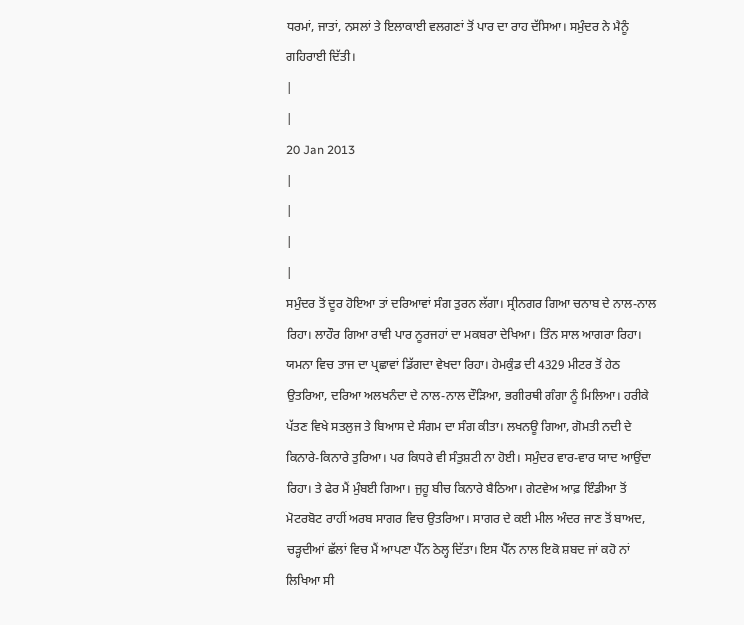ਧਰਮਾਂ, ਜਾਤਾਂ, ਨਸਲਾਂ ਤੇ ਇਲਾਕਾਈ ਵਲਗਣਾਂ ਤੋਂ ਪਾਰ ਦਾ ਰਾਹ ਦੱਸਿਆ। ਸਮੁੰਦਰ ਨੇ ਮੈਨੂੰ ਗਹਿਰਾਈ ਦਿੱਤੀ।
|
|
20 Jan 2013
|
|
|
|
ਸਮੁੰਦਰ ਤੋਂ ਦੂਰ ਹੋਇਆ ਤਾਂ ਦਰਿਆਵਾਂ ਸੰਗ ਤੁਰਨ ਲੱਗਾ। ਸ੍ਰੀਨਗਰ ਗਿਆ ਚਨਾਬ ਦੇ ਨਾਲ-ਨਾਲ ਰਿਹਾ। ਲਾਹੌਰ ਗਿਆ ਰਾਵੀ ਪਾਰ ਨੂਰਜਹਾਂ ਦਾ ਮਕਬਰਾ ਦੇਖਿਆ। ਤਿੰਨ ਸਾਲ ਆਗਰਾ ਰਿਹਾ। ਯਮਨਾ ਵਿਚ ਤਾਜ ਦਾ ਪ੍ਰਛਾਵਾਂ ਡਿੱਗਦਾ ਵੇਖਦਾ ਰਿਹਾ। ਹੇਮਕੁੰਡ ਦੀ 4329 ਮੀਟਰ ਤੋਂ ਹੇਠ ਉਤਰਿਆ, ਦਰਿਆ ਅਲਖਨੰਦਾ ਦੇ ਨਾਲ-ਨਾਲ ਦੌੜਿਆ, ਭਗੀਰਥੀ ਗੰਗਾ ਨੂੰ ਮਿਲਿਆ। ਹਰੀਕੇ ਪੱਤਣ ਵਿਖੇ ਸਤਲੁਜ ਤੇ ਬਿਆਸ ਦੇ ਸੰਗਮ ਦਾ ਸੰਗ ਕੀਤਾ। ਲਖਨਊ ਗਿਆ, ਗੋਮਤੀ ਨਦੀ ਦੇ ਕਿਨਾਰੇ-ਕਿਨਾਰੇ ਤੁਰਿਆ। ਪਰ ਕਿਧਰੇ ਵੀ ਸੰਤੁਸ਼ਟੀ ਨਾ ਹੋਈ। ਸਮੁੰਦਰ ਵਾਰ-ਵਾਰ ਯਾਦ ਆਉਂਦਾ ਰਿਹਾ। ਤੇ ਫੇਰ ਮੈਂ ਮੁੰਬਈ ਗਿਆ। ਜੁਹੂ ਬੀਚ ਕਿਨਾਰੇ ਬੈਠਿਆ। ਗੇਟਵੇਅ ਆਫ਼ ਇੰਡੀਆ ਤੋਂ ਮੋਟਰਬੋਟ ਰਾਹੀਂ ਅਰਬ ਸਾਗਰ ਵਿਚ ਉਤਰਿਆ। ਸਾਗਰ ਦੇ ਕਈ ਮੀਲ ਅੰਦਰ ਜਾਣ ਤੋਂ ਬਾਅਦ, ਚੜ੍ਹਦੀਆਂ ਛੱਲਾਂ ਵਿਚ ਮੈਂ ਆਪਣਾ ਪੈੱਨ ਠੇਲ੍ਹ ਦਿੱਤਾ। ਇਸ ਪੈੱਨ ਨਾਲ ਇਕੋ ਸ਼ਬਦ ਜਾਂ ਕਹੋ ਨਾਂ ਲਿਖਿਆ ਸੀ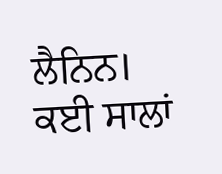ਲੈਨਿਨ। ਕਈ ਸਾਲਾਂ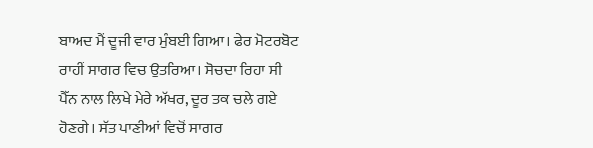ਬਾਅਦ ਮੈਂ ਦੂਜੀ ਵਾਰ ਮੁੰਬਈ ਗਿਆ। ਫੇਰ ਮੋਟਰਬੋਟ ਰਾਹੀਂ ਸਾਗਰ ਵਿਚ ਉਤਰਿਆ। ਸੋਚਦਾ ਰਿਹਾ ਸੀ ਪੈੱਨ ਨਾਲ ਲਿਖੇ ਮੇਰੇ ਅੱਖਰ, ਦੂਰ ਤਕ ਚਲੇ ਗਏ ਹੋਣਗੇ। ਸੱਤ ਪਾਣੀਆਂ ਵਿਚੋਂ ਸਾਗਰ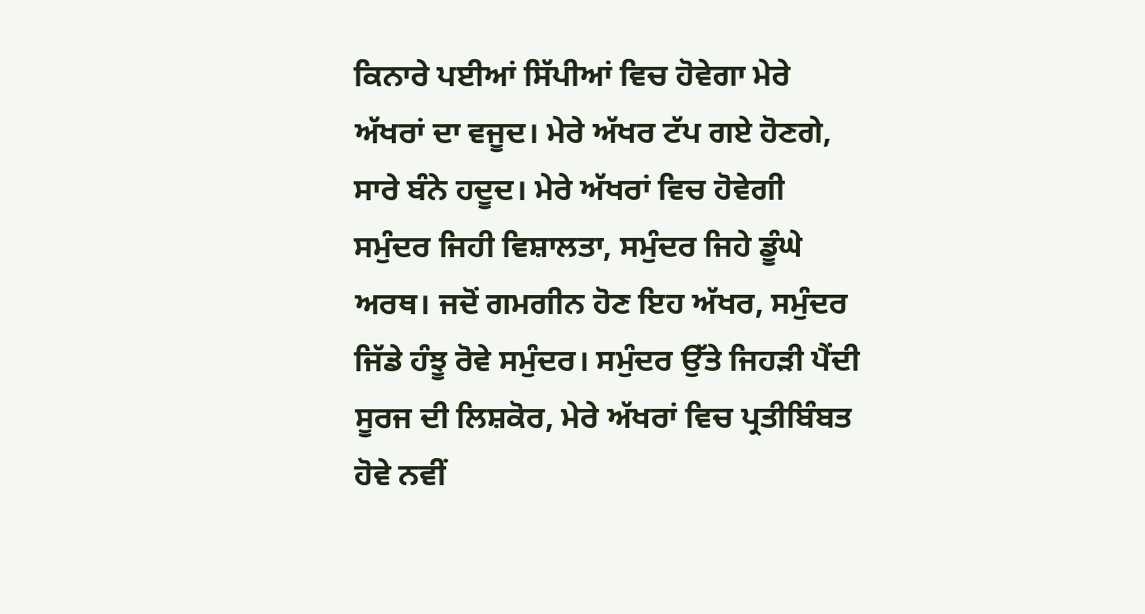ਕਿਨਾਰੇ ਪਈਆਂ ਸਿੱਪੀਆਂ ਵਿਚ ਹੋਵੇਗਾ ਮੇਰੇ ਅੱਖਰਾਂ ਦਾ ਵਜੂਦ। ਮੇਰੇ ਅੱਖਰ ਟੱਪ ਗਏ ਹੋਣਗੇ, ਸਾਰੇ ਬੰਨੇ ਹਦੂਦ। ਮੇਰੇ ਅੱਖਰਾਂ ਵਿਚ ਹੋਵੇਗੀ ਸਮੁੰਦਰ ਜਿਹੀ ਵਿਸ਼ਾਲਤਾ, ਸਮੁੰਦਰ ਜਿਹੇ ਡੂੰਘੇ ਅਰਥ। ਜਦੋਂ ਗਮਗੀਨ ਹੋਣ ਇਹ ਅੱਖਰ, ਸਮੁੰਦਰ ਜਿੱਡੇ ਹੰਝੂ ਰੋਵੇ ਸਮੁੰਦਰ। ਸਮੁੰਦਰ ਉੱਤੇ ਜਿਹੜੀ ਪੈਂਦੀ ਸੂਰਜ ਦੀ ਲਿਸ਼ਕੋਰ, ਮੇਰੇ ਅੱਖਰਾਂ ਵਿਚ ਪ੍ਰਤੀਬਿੰਬਤ ਹੋਵੇ ਨਵੀਂ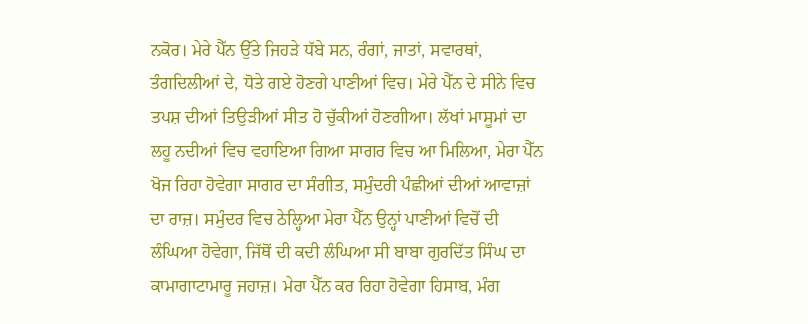ਨਕੋਰ। ਮੇਰੇ ਪੈੱਨ ਉੱਤੇ ਜਿਹੜੇ ਧੱਬੇ ਸਨ, ਰੰਗਾਂ, ਜਾਤਾਂ, ਸਵਾਰਥਾਂ, ਤੰਗਦਿਲੀਆਂ ਦੇ, ਧੋਤੇ ਗਏ ਹੋਣਗੇ ਪਾਣੀਆਂ ਵਿਚ। ਮੇਰੇ ਪੈੱਨ ਦੇ ਸੀਨੇ ਵਿਚ ਤਪਸ਼ ਦੀਆਂ ਤਿਉੜੀਆਂ ਸੀਤ ਹੋ ਚੁੱਕੀਆਂ ਹੋਣਗੀਆ। ਲੱਖਾਂ ਮਾਸੂਮਾਂ ਦਾ ਲਹੂ ਨਦੀਆਂ ਵਿਚ ਵਹਾਇਆ ਗਿਆ ਸਾਗਰ ਵਿਚ ਆ ਮਿਲਿਆ, ਮੇਰਾ ਪੈੱਨ ਖੋਜ ਰਿਹਾ ਹੋਵੇਗਾ ਸਾਗਰ ਦਾ ਸੰਗੀਤ, ਸਮੁੰਦਰੀ ਪੰਛੀਆਂ ਦੀਆਂ ਆਵਾਜ਼ਾਂ ਦਾ ਰਾਜ਼। ਸਮੁੰਦਰ ਵਿਚ ਠੇਲ੍ਹਿਆ ਮੇਰਾ ਪੈੱਨ ਉਨ੍ਹਾਂ ਪਾਣੀਆਂ ਵਿਚੋਂ ਦੀ ਲੰਘਿਆ ਹੋਵੇਗਾ, ਜਿੱਥੋਂ ਦੀ ਕਦੀ ਲੰਘਿਆ ਸੀ ਬਾਬਾ ਗੁਰਦਿੱਤ ਸਿੰਘ ਦਾ ਕਾਮਾਗਾਟਾਮਾਰੂ ਜਹਾਜ਼। ਮੇਰਾ ਪੈੱਨ ਕਰ ਰਿਹਾ ਹੋਵੇਗਾ ਹਿਸਾਬ, ਮੰਗ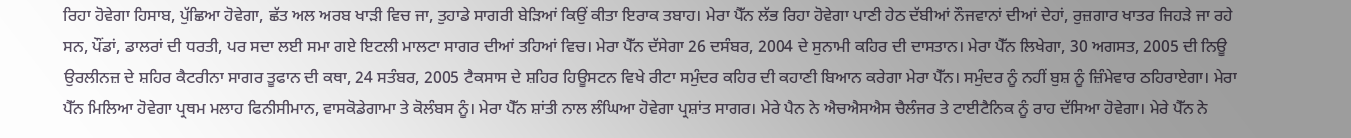ਰਿਹਾ ਹੋਵੇਗਾ ਹਿਸਾਬ, ਪੁੱਛਿਆ ਹੋਵੇਗਾ, ਛੱਤ ਅਲ ਅਰਬ ਖਾੜੀ ਵਿਚ ਜਾ, ਤੁਹਾਡੇ ਸਾਗਰੀ ਬੇੜਿਆਂ ਕਿਉਂ ਕੀਤਾ ਇਰਾਕ ਤਬਾਹ। ਮੇਰਾ ਪੈੱਨ ਲੱਭ ਰਿਹਾ ਹੋਵੇਗਾ ਪਾਣੀ ਹੇਠ ਦੱਬੀਆਂ ਨੌਜਵਾਨਾਂ ਦੀਆਂ ਦੇਹਾਂ, ਰੁਜ਼ਗਾਰ ਖਾਤਰ ਜਿਹੜੇ ਜਾ ਰਹੇ ਸਨ, ਪੌਂਡਾਂ, ਡਾਲਰਾਂ ਦੀ ਧਰਤੀ, ਪਰ ਸਦਾ ਲਈ ਸਮਾ ਗਏ ਇਟਲੀ ਮਾਲਟਾ ਸਾਗਰ ਦੀਆਂ ਤਹਿਆਂ ਵਿਚ। ਮੇਰਾ ਪੈੱਨ ਦੱਸੇਗਾ 26 ਦਸੰਬਰ, 2004 ਦੇ ਸੁਨਾਮੀ ਕਹਿਰ ਦੀ ਦਾਸਤਾਨ। ਮੇਰਾ ਪੈੱਨ ਲਿਖੇਗਾ, 30 ਅਗਸਤ, 2005 ਦੀ ਨਿਊ ਉਰਲੀਨਜ਼ ਦੇ ਸ਼ਹਿਰ ਕੈਟਰੀਨਾ ਸਾਗਰ ਤੂਫਾਨ ਦੀ ਕਥਾ, 24 ਸਤੰਬਰ, 2005 ਟੈਕਸਾਸ ਦੇ ਸ਼ਹਿਰ ਹਿਊਸਟਨ ਵਿਖੇ ਰੀਟਾ ਸਮੁੰਦਰ ਕਹਿਰ ਦੀ ਕਹਾਣੀ ਬਿਆਨ ਕਰੇਗਾ ਮੇਰਾ ਪੈੱਨ। ਸਮੁੰਦਰ ਨੂੰ ਨਹੀਂ ਬੁਸ਼ ਨੂੰ ਜ਼ਿੰਮੇਵਾਰ ਠਹਿਰਾਏਗਾ। ਮੇਰਾ ਪੈੱਨ ਮਿਲਿਆ ਹੋਵੇਗਾ ਪ੍ਰਥਮ ਮਲਾਹ ਫਿਨੀਸੀਮਾਨ, ਵਾਸਕੋਡੇਗਾਮਾ ਤੇ ਕੋਲੰਬਸ ਨੂੰ। ਮੇਰਾ ਪੈੱਨ ਸ਼ਾਂਤੀ ਨਾਲ ਲੰਘਿਆ ਹੋਵੇਗਾ ਪ੍ਰਸ਼ਾਂਤ ਸਾਗਰ। ਮੇਰੇ ਪੈਨ ਨੇ ਐਚਐਸਐਸ ਚੈਲੰਜਰ ਤੇ ਟਾਈਟੈਨਿਕ ਨੂੰ ਰਾਹ ਦੱਸਿਆ ਹੋਵੇਗਾ। ਮੇਰੇ ਪੈੱਨ ਨੇ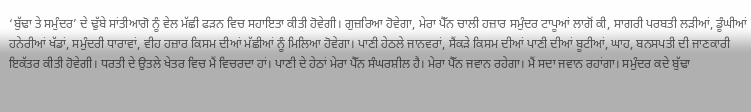‘ਬੁੱਢਾ ਤੇ ਸਮੁੰਦਰ’ ਦੇ ਢੁੱਬੇ ਸਾਂਤੀਆਗੋ ਨੂੰ ਵੇਲ ਮੱਛੀ ਫੜਨ ਵਿਚ ਸਹਾਇਤਾ ਕੀਤੀ ਹੋਵੇਗੀ। ਗੁਜ਼ਰਿਆ ਹੋਵੇਗਾ, ਮੇਰਾ ਪੈੱਨ ਚਾਲੀ ਹਜ਼ਾਰ ਸਮੁੰਦਰ ਟਾਪੂਆਂ ਲਾਗੋਂ ਕੀ, ਸਾਗਰੀ ਪਰਬਤੀ ਲੜੀਆਂ, ਡੂੰਘੀਆਂ ਹਨੇਰੀਆਂ ਖੱਡਾਂ, ਸਮੁੰਦਰੀ ਧਾਰਾਵਾਂ, ਵੀਹ ਹਜ਼ਾਰ ਕਿਸਮ ਦੀਆਂ ਮੱਛੀਆਂ ਨੂੰ ਮਿਲਿਆ ਹੋਵੇਗਾ। ਪਾਣੀ ਹੇਠਲੇ ਜਾਨਵਰਾਂ, ਸੈਂਕੜੇ ਕਿਸਮ ਦੀਆਂ ਪਾਣੀ ਦੀਆਂ ਬੂਟੀਆਂ, ਘਾਹ, ਬਨਸਪਤੀ ਦੀ ਜਾਣਕਾਰੀ ਇਕੱਤਰ ਕੀਤੀ ਹੋਵੇਗੀ। ਧਰਤੀ ਦੇ ਉਤਲੇ ਖੇਤਰ ਵਿਚ ਮੈਂ ਵਿਚਰਦਾ ਹਾਂ। ਪਾਣੀ ਦੇ ਹੇਠਾਂ ਮੇਰਾ ਪੈੱਨ ਸੰਘਰਸ਼ੀਲ ਹੈ। ਮੇਰਾ ਪੈੱਨ ਜਵਾਨ ਰਹੇਗਾ। ਮੈਂ ਸਦਾ ਜਵਾਨ ਰਹਾਂਗਾ। ਸਮੁੰਦਰ ਕਦੇ ਬੁੱਢਾ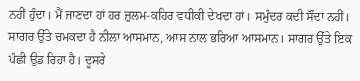ਨਹੀਂ ਹੁੰਦਾ। ਮੈਂ ਜਾਣਦਾ ਹਾਂ ਹਰ ਜ਼ੁਲਮ-ਕਹਿਰ ਵਧੀਕੀ ਦੇਖਦਾ ਹਾਂ। ਸਮੁੰਦਰ ਕਦੀ ਸੌਂਦਾ ਨਹੀਂ। ਸਾਗਰ ਉੱਤੇ ਚਮਕਦਾ ਹੈ ਨੀਲਾ ਆਸਮਾਨ, ਆਸ ਨਾਲ ਭਰਿਆ ਆਸਮਾਨ। ਸਾਗਰ ਉੱਤੇ ਇਕ ਪੰਛੀ ਉਡ ਰਿਹਾ ਹੈ। ਦੂਸਰੇ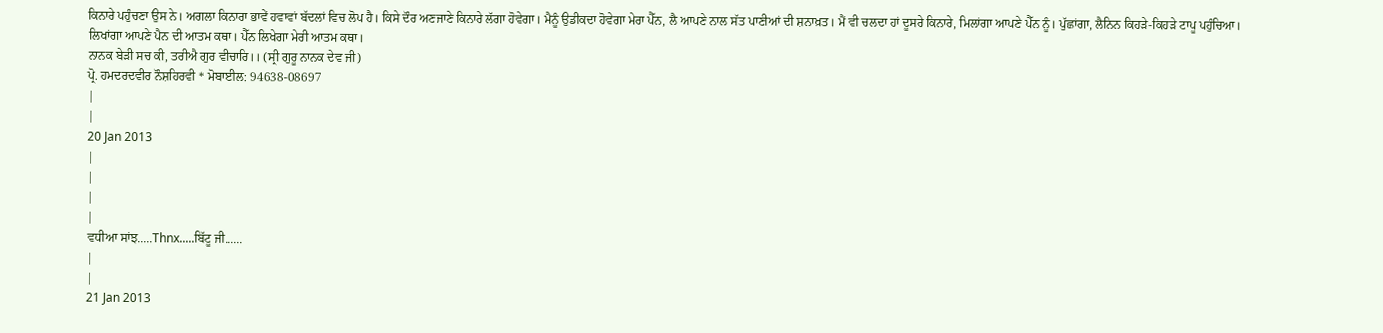ਕਿਨਾਰੇ ਪਹੁੰਚਣਾ ਉਸ ਨੇ। ਅਗਲਾ ਕਿਨਾਰਾ ਭਾਵੇਂ ਹਵਾਵਾਂ ਬੱਦਲਾਂ ਵਿਚ ਲੋਪ ਹੈ। ਕਿਸੇ ਦੌਰ ਅਣਜਾਣੇ ਕਿਨਾਰੇ ਲੱਗਾ ਹੋਵੇਗਾ। ਮੈਨੂੰ ਉਡੀਕਦਾ ਹੋਵੇਗਾ ਮੇਰਾ ਪੈੱਨ, ਲੈ ਆਪਣੇ ਨਾਲ ਸੱਤ ਪਾਣੀਆਂ ਦੀ ਸ਼ਨਾਖ਼ਤ। ਮੈਂ ਵੀ ਚਲਦਾ ਹਾਂ ਦੂਸਰੇ ਕਿਨਾਰੇ, ਮਿਲਾਂਗਾ ਆਪਣੇ ਪੈੱਨ ਨੂੰ। ਪੁੱਛਾਂਗਾ, ਲੈਨਿਨ ਕਿਹੜੇ-ਕਿਹੜੇ ਟਾਪੂ ਪਹੁੰਚਿਆ। ਲਿਖਾਂਗਾ ਆਪਣੇ ਪੈਨ ਦੀ ਆਤਮ ਕਥਾ। ਪੈੱਨ ਲਿਖੇਗਾ ਮੇਰੀ ਆਤਮ ਕਥਾ।
ਨਾਨਕ ਬੇੜੀ ਸਚ ਕੀ, ਤਰੀਐ ਗੁਰ ਵੀਚਾਰਿ।। (ਸ੍ਰੀ ਗੁਰੂ ਨਾਨਕ ਦੇਵ ਜੀ)
ਪ੍ਰੋ. ਹਮਦਰਦਵੀਰ ਨੌਸ਼ਹਿਰਵੀ * ਮੋਬਾਈਲ: 94638-08697
|
|
20 Jan 2013
|
|
|
|
ਵਧੀਆ ਸਾਂਝ.....Thnx.....ਬਿੱਟੂ ਜੀ......
|
|
21 Jan 2013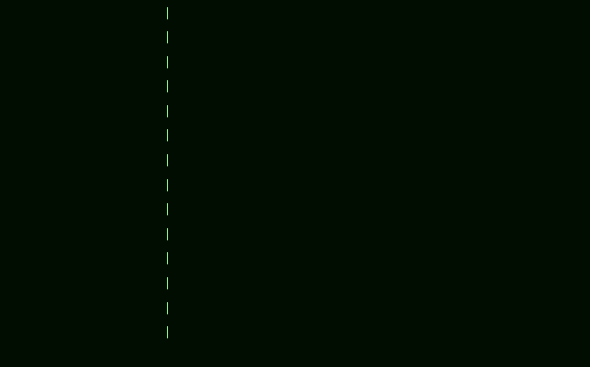|
|
|
|
|
|
|
|
|
|
|
|
|
|